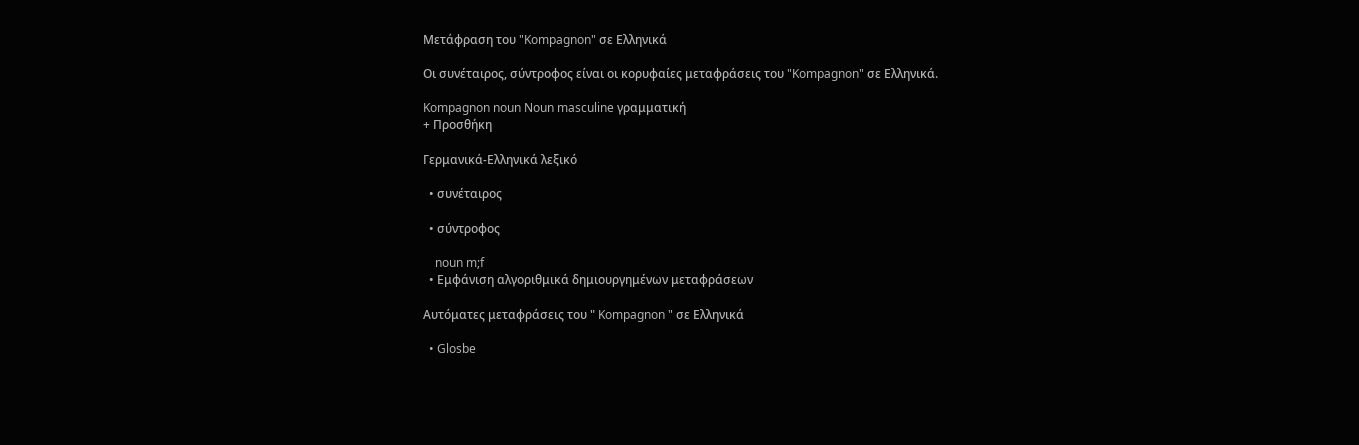Μετάφραση του "Kompagnon" σε Ελληνικά

Οι συνέταιρος, σύντροφος είναι οι κορυφαίες μεταφράσεις του "Kompagnon" σε Ελληνικά.

Kompagnon noun Noun masculine γραμματική
+ Προσθήκη

Γερμανικά-Ελληνικά λεξικό

  • συνέταιρος

  • σύντροφος

    noun m;f
  • Εμφάνιση αλγοριθμικά δημιουργημένων μεταφράσεων

Αυτόματες μεταφράσεις του " Kompagnon " σε Ελληνικά

  • Glosbe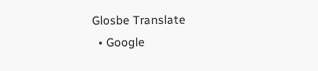Glosbe Translate
  • Google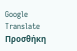Google Translate
Προσθήκη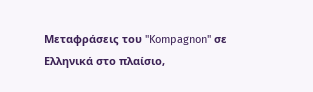Μεταφράσεις του "Kompagnon" σε Ελληνικά στο πλαίσιο,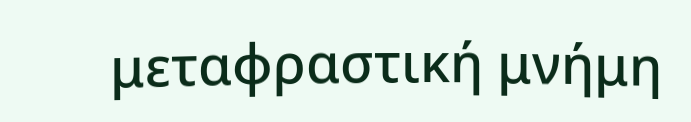μεταφραστική μνήμη